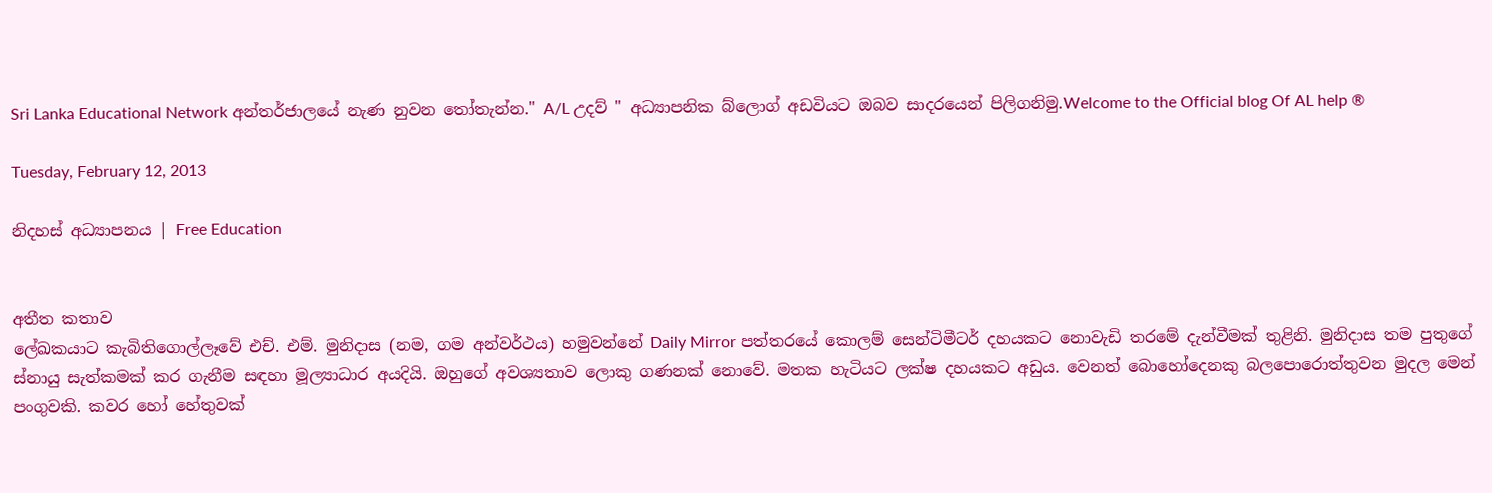Sri Lanka Educational Network අන්තර්ජාලයේ නැණ නුවන ‍තෝතැන්න." A/L උදව් " අධ්‍යාපනික බ්ලොග් අඩවියට ඔබව සාදරයෙන් පිලිගනිමු.Welcome to the Official blog Of AL help ®

Tuesday, February 12, 2013

නිදහස් අධ්‍යාපනය | Free Education


අතීත කතාව
ලේඛකයාට කැබිතිගොල්ලෑවේ එච්. එම්. මුනිදාස (නම, ගම අන්වර්ථය) හමුවන්නේ Daily Mirror පත්තරයේ කොලම් සෙන්ටිමීටර් දහයකට නොවැඩි තරමේ දැන්වීමක් තුළිනි. මුනිදාස තම පුතුගේ ස්නා‍යු සැත්කමක් කර ගැනීම සඳහා මූල්‍යාධාර අයදියි. ඔහුගේ අවශ්‍යතාව ලොකු ගණනක් නොවේ. මතක හැටියට ලක්ෂ දහයකට අඩුය. වෙනත් බොහෝදෙනකු බලපොරොත්තුවන මුදල මෙන් පංගුවකි. කවර හෝ හේතුවක්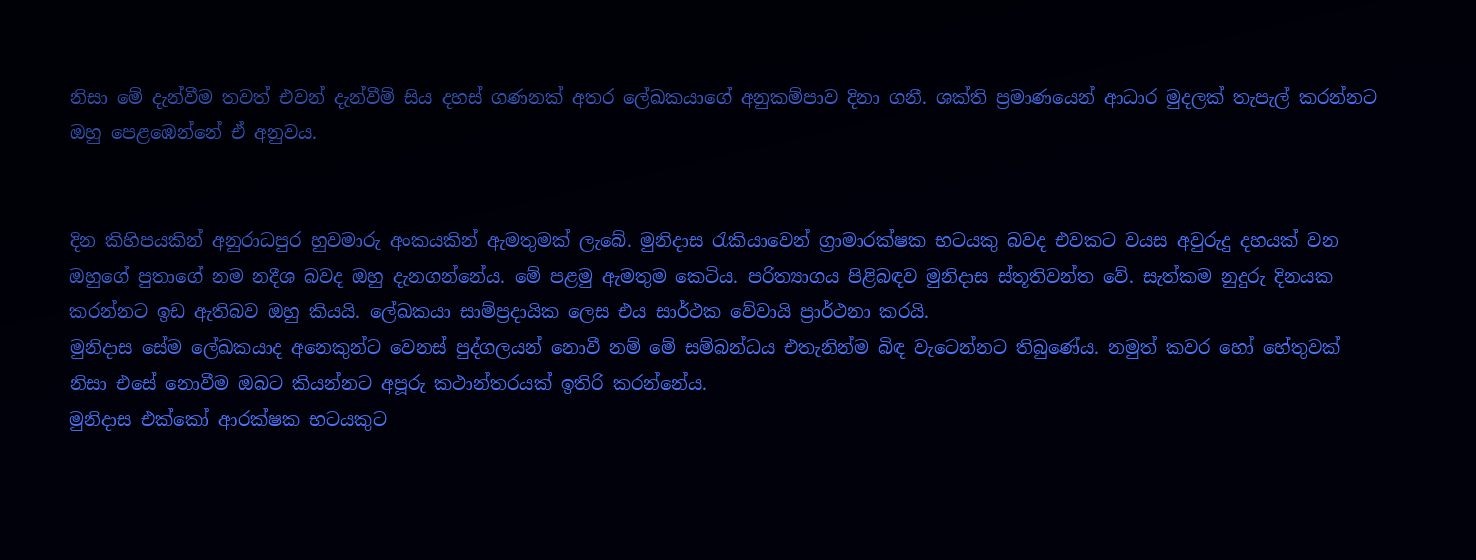නිසා මේ දැන්වීම තවත් එවන් දැන්වීම් සිය දහස් ගණනක් අතර ලේඛකයාගේ අනුකම්පාව දිනා ගනී. ශක්ති ප්‍රමාණයෙන් ආධාර මුදලක් තැපැල් කරන්නට ඔහු පෙළඹෙන්නේ ඒ අනුවය.


දින කිහිපයකින් අනුරාධපුර හුවමාරු අංකයකින් ඇමතුමක් ලැබේ. මුනිදාස රැකියාවෙන් ග්‍රාමාරක්ෂක භටයකු බවද එවකට වයස අවුරුදු දහයක් වන ඔහුගේ පුතාගේ නම නදීශ බවද ඔහු දැනගන්නේය. මේ පළමු ඇමතුම කෙටිය. පරිත්‍යාගය පිළිබඳව මුනිදාස ස්තූතිවන්ත වේ. සැත්කම නුදුරු දිනයක කරන්නට ඉඩ ඇතිබව ඔහු කියයි. ලේඛකයා සාම්ප්‍රදායික ලෙස එය සාර්ථක වේවායි ප්‍රාර්ථනා කරයි.
මුනිදාස සේම ලේඛකයාද අනෙකුන්ට වෙනස් පුද්ගලයන් නොවී නම් මේ සම්බන්ධය එතැනින්ම බිඳ වැටෙන්නට තිබුණේය. නමුත් කවර හෝ හේතුවක් නිසා එසේ නොවීම ඔබට කියන්නට අපූරු කථාන්තරයක් ඉතිරි කරන්නේය.
මුනිදාස එක්කෝ ආරක්ෂක භටයකුට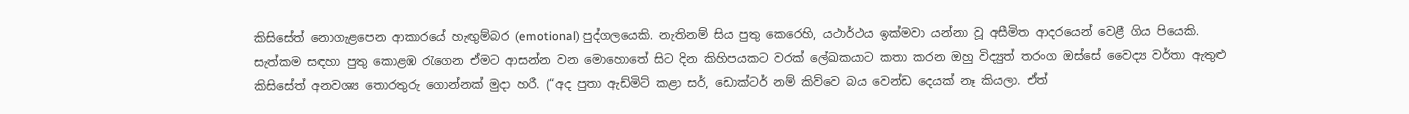කිසිසේත් නොගැළපෙන ආකාරයේ හැඟුම්බර (emotional) පුද්ගලයෙකි. නැතිනම් සිය පුතු කෙරෙහි, යථාර්ථය ඉක්මවා යන්නා වූ අසීමිත ආදරයෙන් වෙළී ගිය පියෙකි. සැත්කම සඳහා පුතු කොළඹ රැගෙන ඒමට ආසන්න වන මොහොතේ සිට දින කිහිපයකට වරක් ලේඛකයාට කතා කරන ඔහු විද්‍යුත් තරංග ඔස්සේ වෛද්‍ය වර්තා ඇතුළු කිසිසේත් අනවශ්‍ය තොරතුරු ගොන්නක් මුදා හරී. (“අද පුතා ඇඩ්මිට් කළා සර්, ඩොක්ටර් නම් කිව්වෙ බය වෙන්ඩ දෙයක් නෑ කියලා. ඒත්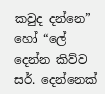කවුද දන්නෙ” හෝ “ලේ දෙන්න කිව්ව සර්. දෙන්නෙක්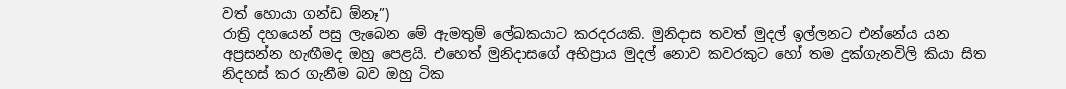වත් හොයා ගන්ඩ ඕනෑ”)
රාත්‍රි දහයෙන් පසු ලැබෙන මේ ඇමතුම් ලේඛකයාට කරදරයකි. මුනිදාස තවත් මුදල් ඉල්ලනට එන්නේය යන අප්‍රසන්න හැඟීමද ඔහු පෙළයි. එහෙත් මුනිදාසගේ අභිප්‍රාය මුදල් නොව කවරකුට හෝ තම දුක්ගැනවිලි කියා සිත නිදහස් කර ගැනීම බව ඔහු ටික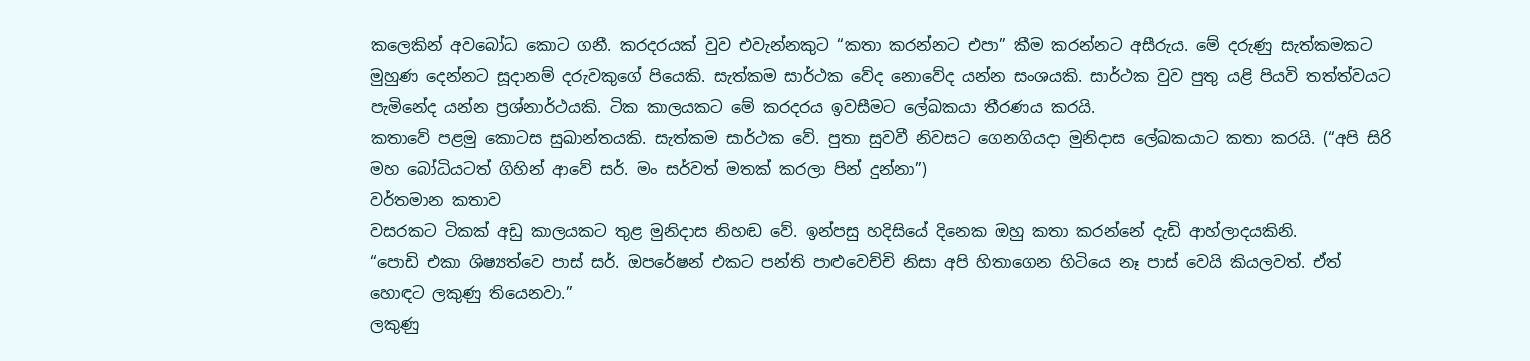කලෙකින් අවබෝධ කොට ගනී. කරදරයක් වුව එවැන්නකුට “කතා කරන්නට එපා” කීම කරන්නට අසීරුය. මේ දරුණු සැත්කමකට මුහුණ දෙන්නට සූදානම් දරුවකුගේ පියෙකි. සැත්කම සාර්ථක වේද නොවේද යන්න සංශයකි. සාර්ථක වුව පුතු යළි පියවි තත්ත්වයට පැමිනේද යන්න ප්‍රශ්නාර්ථයකි. ටික කාලයකට මේ කරදරය ඉවසීමට ලේඛකයා තීරණය කරයි.
කතාවේ පළමු කොටස සුඛාන්තයකි. සැත්කම සාර්ථක වේ. පුතා සුවවී නිවසට ගෙනගියදා මුනිදාස ලේඛකයාට කතා කරයි. (“අපි සිරි මහ බෝධියටත් ගිහින් ආවේ සර්. මං සර්වත් මතක් කරලා පින් දුන්නා”)
වර්තමාන කතාව
වසරකට ටිකක් අඩු කාලයකට තුළ මුනිදාස නිහඬ වේ. ඉන්පසු හදිසියේ දිනෙක ඔහු කතා කරන්නේ දැඩි ආහ්ලාදයකිනි.
“පොඩි එකා ශිෂ්‍යත්වෙ පාස් සර්. ඔපරේෂන් එකට පන්ති පාළුවෙච්චි නිසා අපි හිතාගෙන හිටියෙ නෑ පාස් වෙයි කියලවත්. ඒත් හොඳට ලකුණු තියෙනවා.”
ලකුණු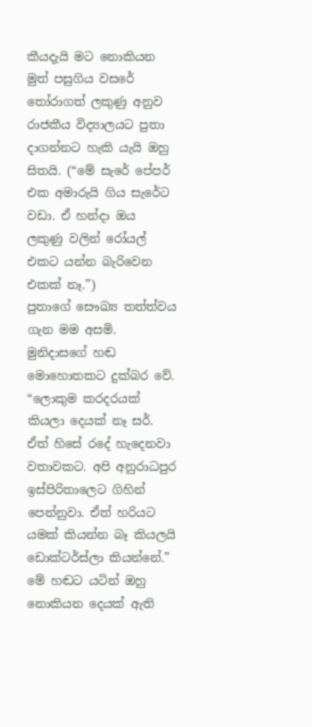කීයදැයි මට නොකියන මුත් පසුගිය වසරේ තෝරාගත් ලකුණු අනුව රාජකීය විද්‍යාලයට පුතා දාගන්නට හැකි යැයි ඔහු සිතයි. (“මේ සැරේ පේපර් එක අමාරුයි ගිය සැරේට වඩා. ඒ හන්දා ඔය ලකුණු වලින් රෝයල් එකට යන්න බැරිවෙන එකක් නෑ.”)
පුතාගේ සෞඛ්‍ය තත්ත්වය ගැන මම අසමි. මුනිදාසගේ හඬ මොහොතකට දුක්බර වේ.
“ලොකුම කරදරයක් කියලා දෙයක් නෑ සර්. ඒත් හිසේ රදේ හැදෙනවා වතාවකට. අපි අනුරාධපුර ඉස්පිරිතාලෙට ගිහින් පෙන්නුවා. ඒත් හරියට යමක් කියන්න බෑ කියලයි ඩොක්ටර්ස්ලා කියන්නේ.” මේ හඬට යටින් ඔහු නොකියන දෙයක් ඇති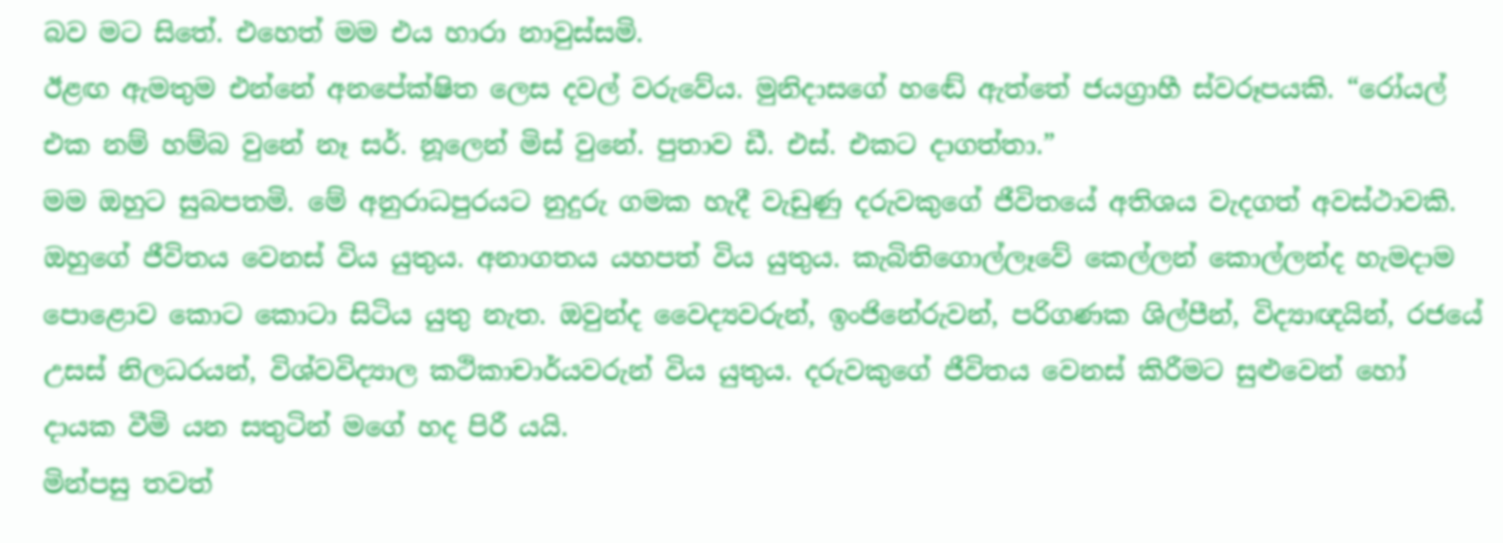බව මට සිතේ. එහෙත් මම එය හාරා නාවුස්සමි.
ඊළඟ ඇමතුම එන්නේ අනපේක්ෂිත ලෙස දවල් වරුවේය. මුනිදාසගේ හඬේ ඇත්තේ ජයග්‍රාහී ස්වරූපයකි. “රෝයල් එක නම් හම්බ වුනේ නෑ සර්. නූලෙන් මිස් වුනේ. පුතාව ඩී. එස්. එකට දාගත්තා.”
මම ඔහුට සුබපතමි. මේ අනුරාධපුරයට නුදුරු ගමක හැදී වැඩුණු දරුවකුගේ ජීවිතයේ අතිශය වැදගත් අවස්ථාවකි. ඔහුගේ ජීවිතය වෙනස් විය යුතුය. අනාගතය යහපත් විය යුතුය. කැබිතිගොල්ලෑවේ කෙල්ලන් කොල්ලන්ද හැමදාම පොළොව කොට කොටා සිටිය යුතු නැත. ඔවුන්ද වෛද්‍යවරුන්, ඉංජිනේරුවන්, පරිගණක ශිල්පීන්, විද්‍යාඥයින්, රජයේ උසස් නිලධරයන්, විශ්වවිද්‍යාල කථිකාචාර්යවරුන් විය යුතුය. දරුවකුගේ ජීවිතය වෙනස් කිරීමට සුළුවෙන් හෝ දායක වීමි යන සතුටින් මගේ හද පිරී යයි.
මින්පසු තවත්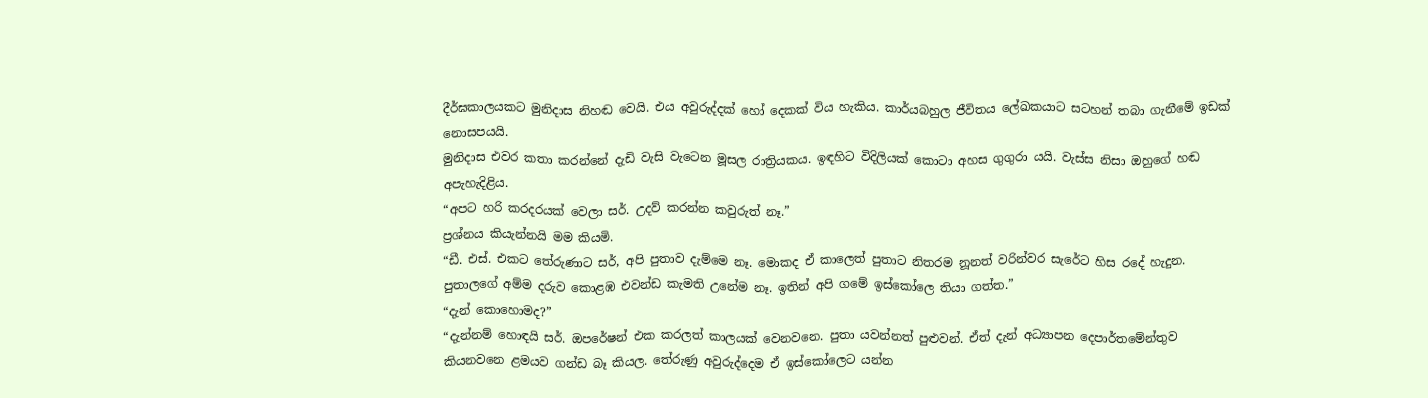දීර්ඝකාලයකට මුනිදාස නිහඬ වෙයි. එය අවුරුද්දක් හෝ දෙකක් විය හැකිය. කාර්යබහුල ජීවිතය ලේඛකයාට සටහන් තබා ගැනීමේ ඉඩක් නොසපයයි.
මුනිදාස එවර කතා කරන්නේ දැඩි වැසි වැටෙන මූසල රාත්‍රියකය. ඉඳහිට විදිලියක් කොටා අහස ගුගුරා යයි. වැස්ස නිසා ඔහුගේ හඬ අපැහැදිළිය.
“අපට හරි කරදරයක් වෙලා සර්. උදව් කරන්න කවුරුත් නෑ.”
ප්‍රශ්නය කියැන්නයි මම කියමි.
“ඩී. එස්. එකට තේරුණාට සර්, අපි පුතාව දැම්මෙ නෑ. මොකද ඒ කාලෙත් පුතාට නිතරම නූනත් වරින්වර සැරේට හිස රදේ හැදුන. පුතාලගේ අම්ම දරුව කොළඹ එවන්ඩ කැමති උනේම නෑ. ඉතින් අපි ගමේ ඉස්කෝලෙ තියා ගත්ත.”
“දැන් කොහොමද?”
“දැන්නම් හොඳයි සර්. ඔපරේෂන් එක කරලත් කාලයක් වෙනවනෙ. පුතා යවන්නත් පුළුවන්. ඒත් දැන් අධ්‍යාපන දෙපාර්තමේන්තුව කියනවනෙ ළමයව ගන්ඩ බෑ කියල. තේරුණු අවුරුද්දෙම ඒ ඉස්කෝලෙට යන්න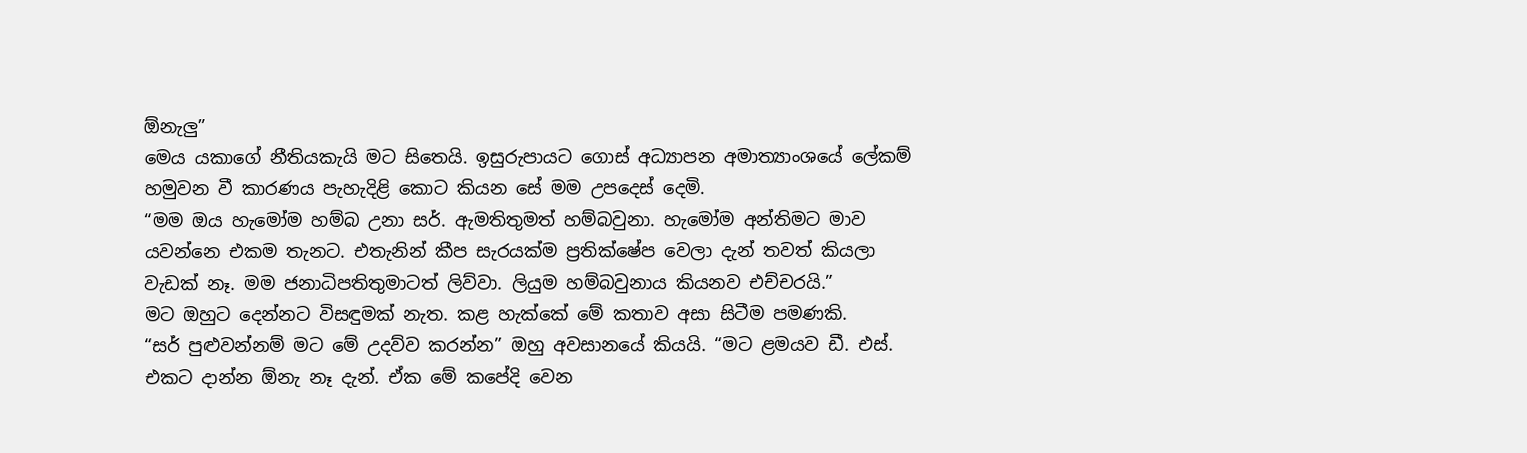ඕනැලු”
මෙය යකාගේ නීතියකැයි මට සිතෙයි. ඉසුරුපායට ගොස් අධ්‍යාපන අමාත්‍යාංශයේ ලේකම් හමුවන වී කාරණය පැහැදිළි කොට කියන සේ මම උපදෙස් දෙමි.
“මම ඔය හැමෝම හම්බ උනා සර්. ඇමතිතුමත් හම්බවුනා. හැමෝම අන්තිමට මාව යවන්නෙ එකම තැනට. එතැනින් කීප සැරයක්ම ප්‍රතික්ෂේප වෙලා දැන් තවත් කියලා වැඩක් නෑ. මම ජනාධිපතිතුමාටත් ලිව්වා. ලියුම හම්බවුනාය කියනව එච්චරයි.”
මට ඔහුට දෙන්නට විසඳුමක් නැත. කළ හැක්කේ මේ කතාව අසා සිටීම පමණකි.
“සර් පුළුවන්නම් මට මේ උදව්ව කරන්න” ඔහු අවසානයේ කියයි. “මට ළමයව ඩී. එස්. එකට දාන්න ඕනැ නෑ දැන්. ඒක මේ කපේදි වෙන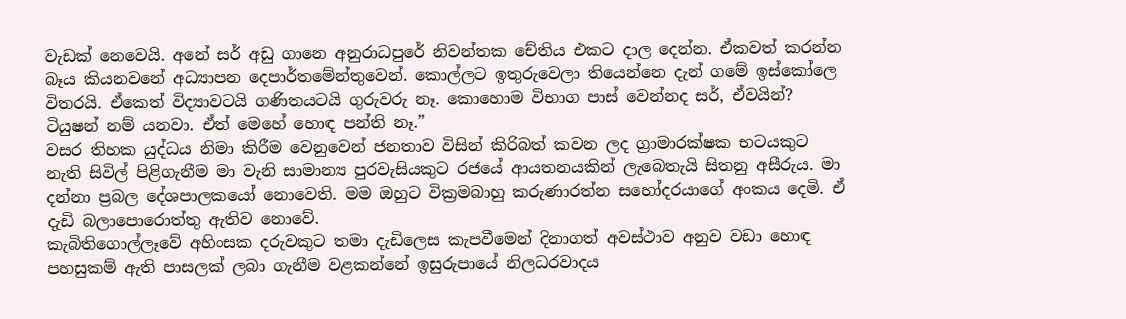වැඩක් නෙවෙයි. අනේ සර් අඩු ගානෙ අනුරාධපුරේ නිවන්තක චේතිය එකට දාල දෙන්න. ඒකවත් කරන්න බෑය කියනවනේ අධ්‍යාපන දෙපාර්තමේන්තුවෙන්. කොල්ලට ඉතුරුවෙලා තියෙන්නෙ දැන් ගමේ ඉස්කෝලෙ විතරයි. ඒකෙත් විද්‍යාවටයි ගණිතයටයි ගුරුවරු නෑ. කොහොම විභාග පාස් වෙන්නද සර්, ඒවයින්? ටියුෂන් නම් යනවා. ඒත් මෙහේ හොඳ පන්ති නෑ.”
වසර තිහක යුද්ධය නිමා කිරීම වෙනුවෙන් ජනතාව විසින් කිරිබත් කවන ලද ග්‍රාමාරක්ෂක භටයකුට නැති සිවිල් පිළිගැනීම මා වැනි සාමාන්‍ය පුරවැසියකුට රජයේ ආයතනයකින් ලැබෙතැයි සිතනු අසීරුය. මා දන්නා ප්‍රබල දේශපාලකයෝ නොවෙති. මම ඔහුට වික්‍රමබාහු කරුණාරත්න සහෝදරයාගේ අංකය දෙමි. ඒ දැඩි බලාපොරොත්තු ඇතිව නොවේ.
කැබිතිගොල්ලෑවේ අහිංසක දරුවකුට තමා දැඩිලෙස කැපවීමෙන් දිනාගත් අවස්ථාව අනුව වඩා හොඳ පහසුකම් ඇති පාසලක් ලබා ගැනීම වළකන්නේ ඉසුරුපායේ නිලධරවාදය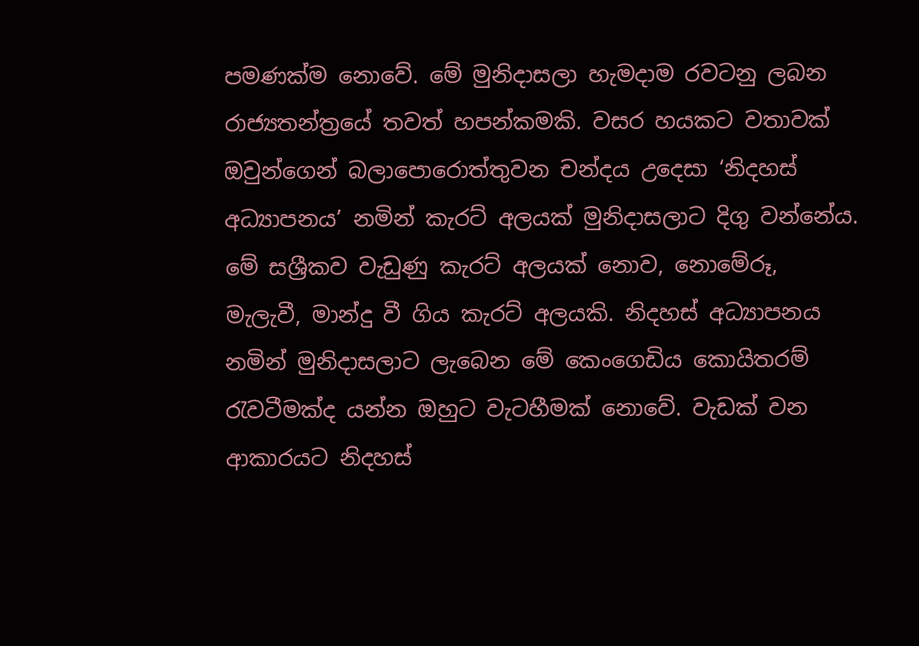පමණක්ම නොවේ. මේ මුනිදාසලා හැමදාම රවටනු ලබන රාජ්‍යතන්ත්‍රයේ තවත් හපන්කමකි. වසර හයකට වතාවක් ඔවුන්ගෙන් බලාපොරොත්තුවන චන්දය උදෙසා ‘නිදහස් අධ්‍යාපනය’ නමින් කැරට් අලයක් මුනිදාසලාට දිගු වන්නේය. මේ සශ්‍රීකව වැඩුණු කැරට් අලයක් නොව, නොමේරූ, මැලැවී, මාන්දු වී ගිය කැරට් අලයකි. නිදහස් අධ්‍යාපනය නමින් මුනිදාසලාට ලැබෙන මේ කෙංගෙඩිය කොයිතරම් රැවටීමක්ද යන්න ඔහුට වැටහීමක් නොවේ. වැඩක් වන ආකාරයට නිදහස්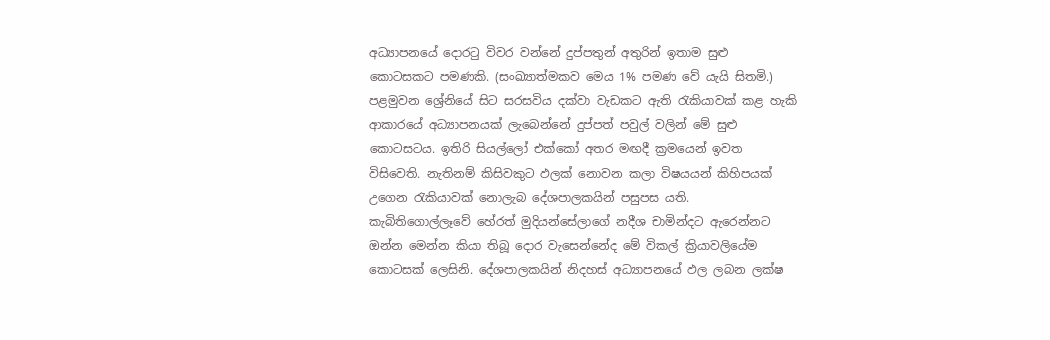අධ්‍යාපනයේ දොරටු විවර වන්නේ දුප්පතුන් අතුරින් ඉතාම සුළු කොටසකට පමණකි. (සංඛ්‍යාත්මකව මෙය 1% පමණ වේ යැයි සිතමි.) පළමුවන ශ්‍රේනියේ සිට සරසවිය දක්වා වැඩකට ඇති රැකියාවක් කළ හැකි ආකාරයේ අධ්‍යාපනයක් ලැබෙන්නේ දුප්පත් පවුල් වලින් මේ සුළු කොටසටය. ඉතිරි සියල්ලෝ එක්කෝ අතර මඟදී ක්‍රමයෙන් ඉවත විසිවෙති. නැතිනම් කිසිවකුට ඵලක් නොවන කලා විෂයයන් කිහිපයක් උගෙන රැකියාවක් නොලැබ දේශපාලකයින් පසුපස යති.
කැබිතිගොල්ලෑවේ හේරත් මුදියන්සේලාගේ නදීශ චාමින්දට ඇරෙන්නට ඔන්න මෙන්න කියා තිබූ දොර වැසෙන්නේද මේ විකල් ක්‍රියාවලියේම කොටසක් ලෙසිනි. දේශපාලකයින් නිදහස් අධ්‍යාපනයේ ඵල ලබන ලක්ෂ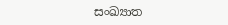සංඛ්‍යාත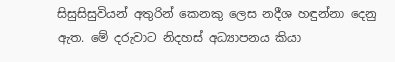සිසුසිසුවියන් අතුරින් කෙනකු ලෙස නදීශ හඳුන්නා දෙනු ඇත. මේ දරුවාට නිදහස් අධ්‍යාපනය කියා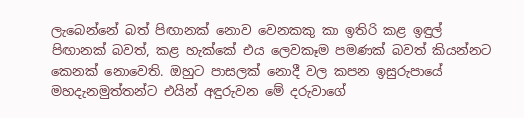ලැබෙන්නේ බත් පිඟානක් නොව වෙනකකු කා ඉතිරි කළ ඉඳුල් පිඟානක් බවත්, කළ හැක්කේ එය ලෙවකෑම පමණක් බවත් කියන්නට කෙනක් නොවෙති. ඔහුට පාසලක් නොදී වල කපන ඉසුරුපායේ මහදැනමුත්තන්ට එයින් අඳුරුවන මේ දරුවාගේ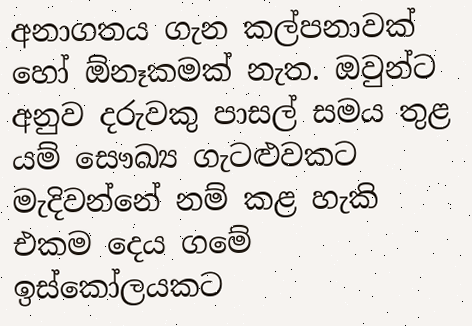අනාගතය ගැන කල්පනාවක් හෝ ඕනෑකමක් නැත. ඔවුන්ට අනුව දරුවකු පාසල් සමය තුළ යම් සෞඛ්‍ය ගැටළුවකට මැදිවන්නේ නම් කළ හැකි එකම දෙය ගමේ ඉස්කෝලයකට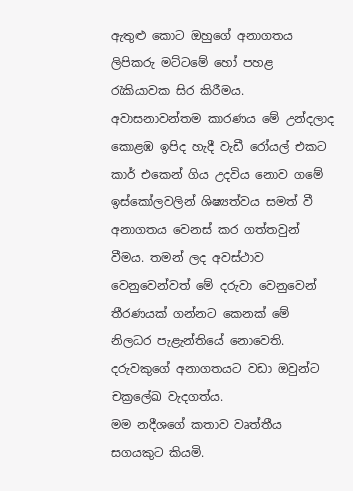ඇතුළු කොට ඔහුගේ අනාගතය ලිපිකරු මට්ටමේ හෝ පහළ රැකියාවක සිර කිරීමය.
අවාසනාවන්තම කාරණය මේ උන්දලාද කොළඹ ඉපිද හැදී වැඩී රෝයල් එකට කාර් එකෙන් ගිය උදවිය නොව ගමේ ඉස්කෝලවලින් ශිෂ්‍යත්වය සමත් වී අනාගතය වෙනස් කර ගත්තවුන් වීමය. තමන් ලද අවස්ථාව වෙනුවෙන්වත් මේ දරුවා වෙනුවෙන් තීරණයක් ගන්නට කෙනක් මේ නිලධර පැළැන්තියේ නොවෙති. දරුවකුගේ අනාගතයට වඩා ඔවුන්ට චක්‍රලේඛ වැදගත්ය.
මම නදීශගේ කතාව වෘත්තීය සගයකුට කියමි.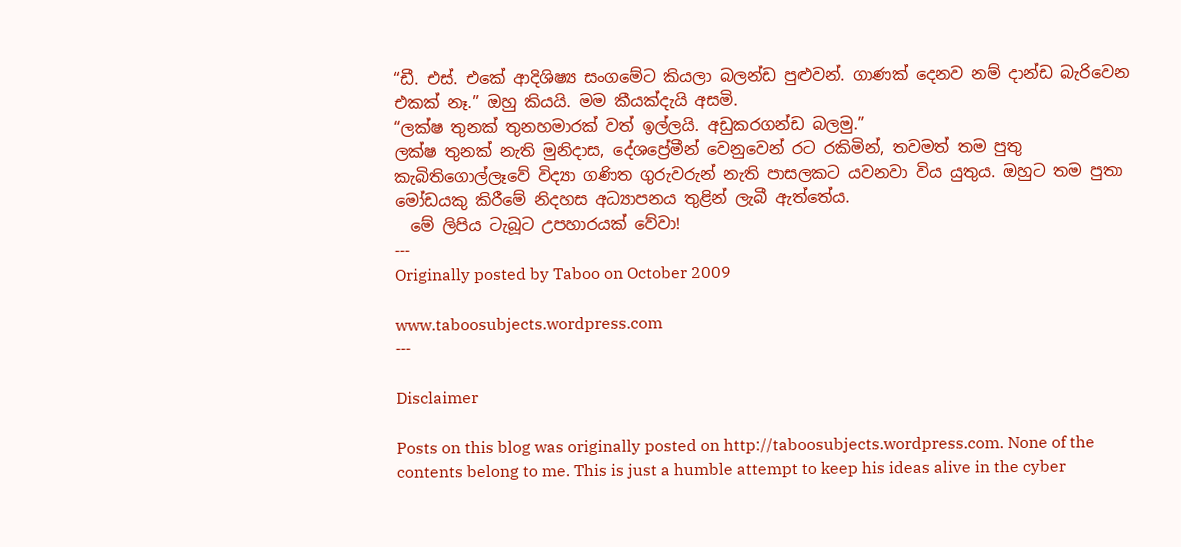“ඩී. එස්. එකේ ආදිශිෂ්‍ය සංගමේට කියලා බලන්ඩ පුළුවන්. ගාණක් දෙනව නම් දාන්ඩ බැරිවෙන එකක් නෑ.” ඔහු කියයි. මම කීයක්දැයි අසමි.
“ලක්ෂ තුනක් තුනහමාරක් වත් ඉල්ලයි. අඩුකරගන්ඩ බලමු.”
ලක්ෂ තුනක් නැති මුනිදාස, දේශප්‍රේමීන් වෙනුවෙන් රට රකිමින්, තවමත් තම පුතු කැබිතිගොල්ලෑවේ විද්‍යා ගණිත ගුරුවරුන් නැති පාසලකට යවනවා විය යුතුය. ඔහුට තම පුතා මෝඩයකු කිරීමේ නිදහස අධ්‍යාපනය තුළින් ලැබී ඇත්තේය.
  මේ ලිපිය ටැබූට උපහාරයක් වේවා!
---
Originally posted by Taboo on October 2009

www.taboosubjects.wordpress.com
---

Disclaimer

Posts on this blog was originally posted on http://taboosubjects.wordpress.com. None of the contents belong to me. This is just a humble attempt to keep his ideas alive in the cyber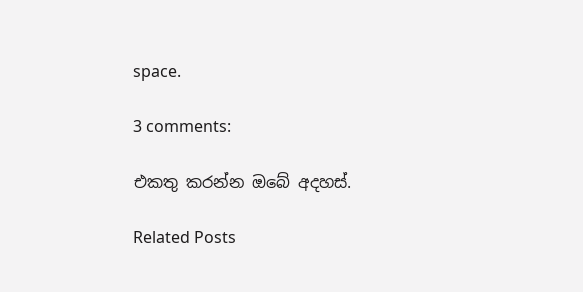space.

3 comments:

එකතු කරන්න ඔබේ අදහස්.

Related Posts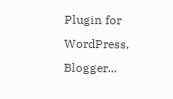Plugin for WordPress, Blogger...